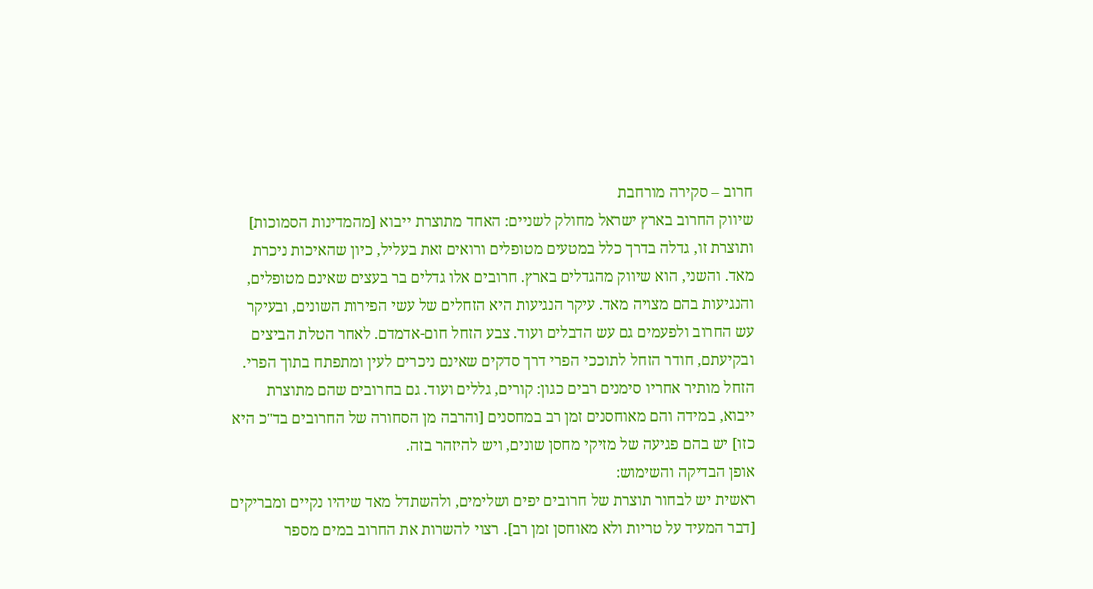חרוב – סקירה מורחבת
שיווק החרוב בארץ ישראל מחולק לשניים: האחד מתוצרת ייבוא [מהמדינות הסמוכות] ותוצרת זו, גדלה בדרך כלל במטעים מטופלים ורואים זאת בעליל, כיון שהאיכות ניכרת מאד. והשני, הוא שיווק מהגדלים בארץ. חרובים אלו גדלים בר בעצים שאינם מטופלים, והנגיעות בהם מצויה מאד. עיקר הנגיעות היא הזחלים של עשי הפירות השונים, ובעיקר עש החרוב ולפעמים גם עש הדבלים ועוד. צבע הזחל חום-אדמדם. לאחר הטלת הביצים ובקיעתם, חודר הזחל לתוככי הפרי דרך סדקים שאינם ניכרים לעין ומתפתח בתוך הפרי. הזחל מותיר אחריו סימנים רבים כגון: קורים, גללים ועוד. גם בחרובים שהם מתוצרת ייבוא, במידה והם מאוחסנים זמן רב במחסנים [והרבה מן הסחורה של החרובים בד"כ היא כזו] יש בהם פגיעה של מזיקי מחסן שונים, ויש להיזהר בזה.
אופן הבדיקה והשימוש:
ראשית יש לבחור תוצרת של חרובים יפים ושלימים, ולהשתדל מאד שיהיו נקיים ומבריקים [דבר המעיד על טריות ולא מאוחסן זמן רב]. רצוי להשרות את החרוב במים מספר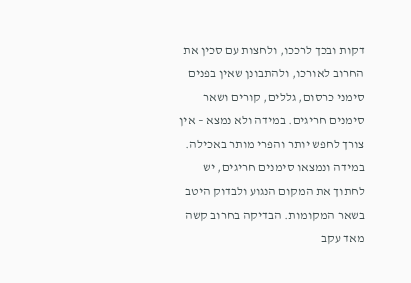דקות ובכך לרככו, ולחצות עם סכין את החרוב לאורכו, ולהתבונן שאין בפנים סימני כרסום, גללים, קורים ושאר סימנים חריגים. במידה ולא נמצא – אין צורך לחפש יותר והפרי מותר באכילה. במידה ונמצאו סימנים חריגים, יש לחתוך את המקום הנגוע ולבדוק היטב בשאר המקומות. הבדיקה בחרוב קשה מאד עקב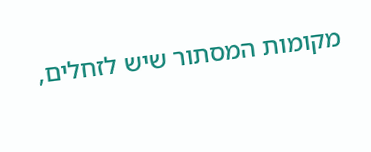מקומות המסתור שיש לזחלים,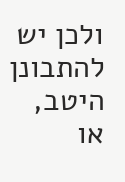ולכן יש להתבונן היטב, או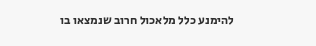להימנע כלל מלאכול חרוב שנמצאו בו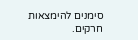סימנים להימצאות חרקים.